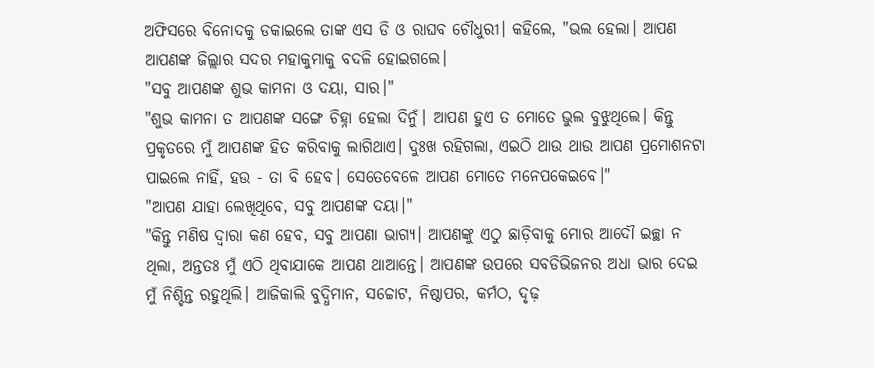ଅଫିସରେ ବିନୋଦକୁ ଡକାଇଲେ ତାଙ୍କ ଏସ ଡି ଓ ରାଘବ ଚୌଧୁରୀ। କହିଲେ, "ଭଲ ହେଲା। ଆପଣ ଆପଣଙ୍କ ଜିଲ୍ଲାର ସଦର ମହାକୁମାକୁ ବଦଳି ହୋଇଗଲେ।
"ସବୁ ଆପଣଙ୍କ ଶୁଭ କାମନା ଓ ଦୟା, ସାର।"
"ଶୁଭ କାମନା ତ ଆପଣଙ୍କ ସଙ୍ଗେ ଚିହ୍ନା ହେଲା ଦିନୁଁ। ଆପଣ ହୁଏ ତ ମୋତେ ଭୁଲ ବୁଝୁଥିଲେ। କିନ୍ତୁ ପ୍ରକୃତରେ ମୁଁ ଆପଣଙ୍କ ହିତ କରିବାକୁ ଲାଗିଥାଏ। ଦୁଃଖ ରହିଗଲା, ଏଇଠି ଥାଉ ଥାଉ ଆପଣ ପ୍ରମୋଶନଟା ପାଇଲେ ନାହିଁ, ହଉ - ତା ବି ହେବ। ସେତେବେଳେ ଆପଣ ମୋତେ ମନେପକେଇବେ।"
"ଆପଣ ଯାହା ଲେଖିଥିବେ, ସବୁ ଆପଣଙ୍କ ଦୟା।"
"କିନ୍ତୁ ମଣିଷ ଦ୍ୱାରା କଣ ହେବ, ସବୁ ଆପଣା ଭାଗ୍ୟ। ଆପଣଙ୍କୁ ଏଠୁ ଛାଡ଼ିବାକୁ ମୋର ଆଦୌ ଇଚ୍ଛା ନ ଥିଲା, ଅନ୍ତତଃ ମୁଁ ଏଠି ଥିବାଯାକେ ଆପଣ ଥାଆନ୍ତେ। ଆପଣଙ୍କ ଉପରେ ସବଡିଭିଜନର ଅଧା ଭାର ଦେଇ ମୁଁ ନିଶ୍ଚିନ୍ତ ରହୁଥିଲି। ଆଜିକାଲି ବୁଦ୍ଧିମାନ, ସଚ୍ଚୋଟ, ନିଷ୍ଠାପର, କର୍ମଠ, ଦୃଢ଼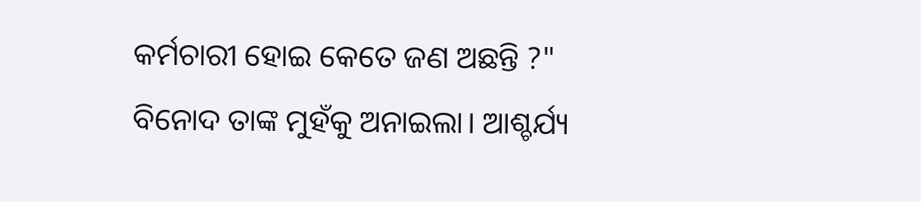କର୍ମଚାରୀ ହୋଇ କେତେ ଜଣ ଅଛନ୍ତି ?"
ବିନୋଦ ତାଙ୍କ ମୁହଁକୁ ଅନାଇଲା। ଆଶ୍ଚର୍ଯ୍ୟ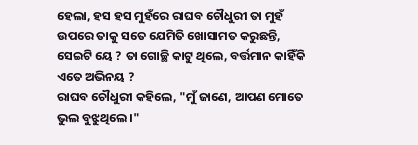ହେଲା, ହସ ହସ ମୁହଁରେ ରାଘବ ଚୌଧୁରୀ ତା ମୁହଁ ଉପରେ ତାକୁ ସତେ ଯେମିତି ଖୋସାମତ କରୁଛନ୍ତି, ସେଇଟି ୟେ ? ତା ଗୋଚ୍ଛି କାଟୁ ଥିଲେ, ବର୍ତ୍ତମାନ କାହିଁକି ଏତେ ଅଭିନୟ ?
ରାଘବ ଚୌଧୁରୀ କହିଲେ, "ମୁଁ ଜାଣେ, ଆପଣ ମୋତେ ଭୁଲ ବୁଝୁଥିଲେ।"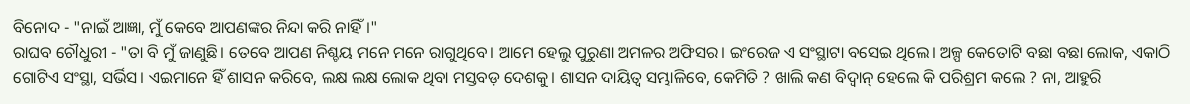ବିନୋଦ - "ନାଇଁ ଆଜ୍ଞା, ମୁଁ କେବେ ଆପଣଙ୍କର ନିନ୍ଦା କରି ନାହିଁ।"
ରାଘବ ଚୌଧୁରୀ - "ତା ବି ମୁଁ ଜାଣୁଛି। ତେବେ ଆପଣ ନିଶ୍ଚୟ ମନେ ମନେ ରାଗୁଥିବେ। ଆମେ ହେଲୁ ପୁରୁଣା ଅମଳର ଅଫିସର। ଇଂରେଜ ଏ ସଂସ୍ଥାଟା ବସେଇ ଥିଲେ। ଅଳ୍ପ କେତୋଟି ବଛା ବଛା ଲୋକ, ଏକାଠି ଗୋଟିଏ ସଂସ୍ଥା, ସର୍ଭିସ। ଏଇମାନେ ହିଁ ଶାସନ କରିବେ, ଲକ୍ଷ ଲକ୍ଷ ଲୋକ ଥିବା ମସ୍ତବଡ଼ ଦେଶକୁ। ଶାସନ ଦାୟିତ୍ୱ ସମ୍ଭାଳିବେ, କେମିତି ? ଖାଲି କଣ ବିଦ୍ୱାନ୍ ହେଲେ କି ପରିଶ୍ରମ କଲେ ? ନା, ଆହୁରି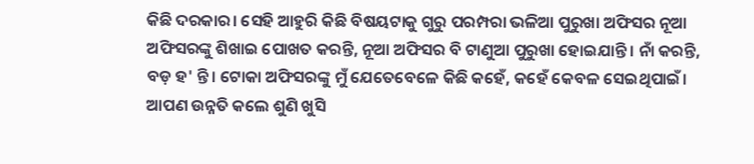କିଛି ଦରକାର। ସେହି ଆହୁରି କିଛି ବିଷୟଟାକୁ ଗୁରୁ ପରମ୍ପରା ଭଳିଆ ପୁରୁଖା ଅଫିସର ନୂଆ ଅଫିସରଙ୍କୁ ଶିଖାଇ ପୋଖତ କରନ୍ତି, ନୂଆ ଅଫିସର ବି ଟାଣୁଆ ପୁରୁଖା ହୋଇଯାନ୍ତି। ନାଁ କରନ୍ତି, ବଡ଼ ହ' ନ୍ତି। ଟୋକା ଅଫିସରଙ୍କୁ ମୁଁ ଯେତେବେଳେ କିଛି କହେଁ, କହେଁ କେବଳ ସେଇଥିପାଇଁ। ଆପଣ ଉନ୍ନତି କଲେ ଶୁଣି ଖୁସି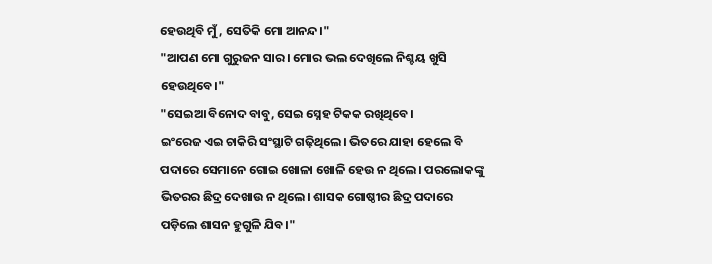ହେଉଥିବି ମୁଁ, ସେତିକି ମୋ ଆନନ୍ଦ।"
"ଆପଣ ମୋ ଗୁରୁଜନ ସାର। ମୋର ଭଲ ଦେଖିଲେ ନିଶ୍ଚୟ ଖୁସି ହେଉଥିବେ।"
"ସେଇଆ ବିନୋଦ ବାବୁ, ସେଇ ସ୍ନେହ ଟିକକ ରଖିଥିବେ।
ଇଂରେଜ ଏଇ ଚାକିରି ସଂସ୍ଥାଟି ଗଢ଼ିଥିଲେ। ଭିତରେ ଯାହା ହେଲେ ବି ପଦାରେ ସେମାନେ ଗୋଇ ଖୋଳା ଖୋଳି ହେଉ ନ ଥିଲେ। ପରଲୋକଙ୍କୁ ଭିତରର ଛିଦ୍ର ଦେଖାଉ ନ ଥିଲେ। ଶାସକ ଗୋଷ୍ଠୀର ଛିଦ୍ର ପଦାରେ ପଡ଼ିଲେ ଶାସନ ହୁଗୁଳି ଯିବ।"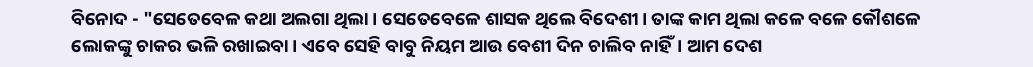ବିନୋଦ - "ସେତେବେଳ କଥା ଅଲଗା ଥିଲା। ସେତେବେଳେ ଶାସକ ଥିଲେ ବିଦେଶୀ। ତାଙ୍କ କାମ ଥିଲା କଳେ ବଳେ କୌଶଳେ ଲୋକଙ୍କୁ ଚାକର ଭଳି ରଖାଇବା। ଏବେ ସେହି ବାବୁ ନିୟମ ଆଉ ବେଶୀ ଦିନ ଚାଲିବ ନାହିଁ। ଆମ ଦେଶ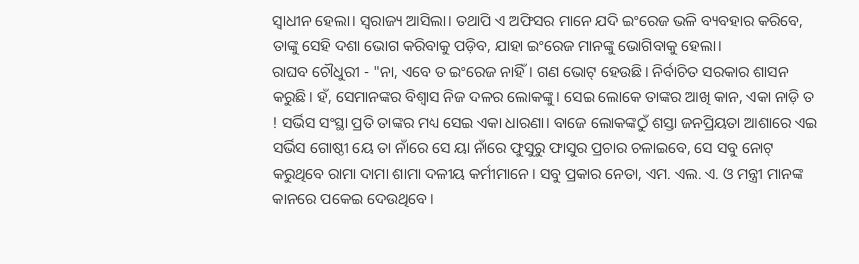ସ୍ଵାଧୀନ ହେଲା। ସ୍ୱରାଜ୍ୟ ଆସିଲା। ତଥାପି ଏ ଅଫିସର ମାନେ ଯଦି ଇଂରେଜ ଭଳି ବ୍ୟବହାର କରିବେ, ତାଙ୍କୁ ସେହି ଦଶା ଭୋଗ କରିବାକୁ ପଡ଼ିବ, ଯାହା ଇଂରେଜ ମାନଙ୍କୁ ଭୋଗିବାକୁ ହେଲା।
ରାଘବ ଚୌଧୁରୀ - "ନା, ଏବେ ତ ଇଂରେଜ ନାହିଁ। ଗଣ ଭୋଟ୍ ହେଉଛି। ନିର୍ବାଚିତ ସରକାର ଶାସନ କରୁଛି। ହଁ, ସେମାନଙ୍କର ବିଶ୍ୱାସ ନିଜ ଦଳର ଲୋକଙ୍କୁ। ସେଇ ଲୋକେ ତାଙ୍କର ଆଖି କାନ, ଏକା ନାଡ଼ି ତ ! ସର୍ଭିସ ସଂସ୍ଥା ପ୍ରତି ତାଙ୍କର ମଧ୍ୟ ସେଇ ଏକା ଧାରଣା। ବାଜେ ଲୋକଙ୍କଠୁଁ ଶସ୍ତା ଜନପ୍ରିୟତା ଆଶାରେ ଏଇ ସର୍ଭିସ ଗୋଷ୍ଠୀ ୟେ ତା ନାଁରେ ସେ ୟା ନାଁରେ ଫୁସୁରୁ ଫାସୁର ପ୍ରଚାର ଚଳାଇବେ, ସେ ସବୁ ନୋଟ୍ କରୁଥିବେ ରାମା ଦାମା ଶାମା ଦଳୀୟ କର୍ମୀମାନେ। ସବୁ ପ୍ରକାର ନେତା, ଏମ. ଏଲ. ଏ. ଓ ମନ୍ତ୍ରୀ ମାନଙ୍କ କାନରେ ପକେଇ ଦେଉଥିବେ।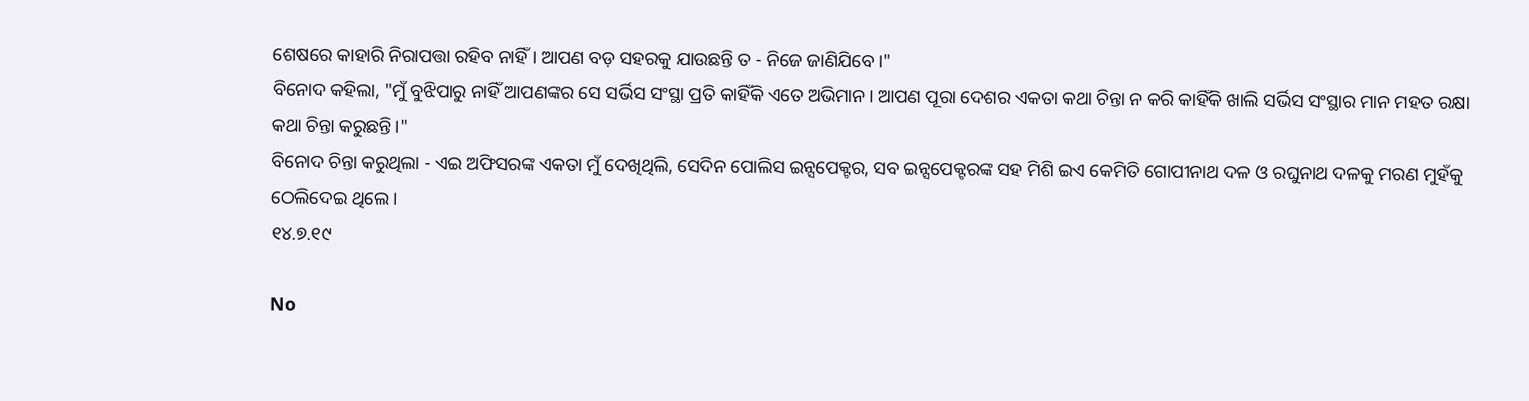ଶେଷରେ କାହାରି ନିରାପତ୍ତା ରହିବ ନାହିଁ। ଆପଣ ବଡ଼ ସହରକୁ ଯାଉଛନ୍ତି ତ - ନିଜେ ଜାଣିଯିବେ।"
ବିନୋଦ କହିଲା, "ମୁଁ ବୁଝିପାରୁ ନାହିଁ ଆପଣଙ୍କର ସେ ସର୍ଭିସ ସଂସ୍ଥା ପ୍ରତି କାହିଁକି ଏତେ ଅଭିମାନ। ଆପଣ ପୂରା ଦେଶର ଏକତା କଥା ଚିନ୍ତା ନ କରି କାହିଁକି ଖାଲି ସର୍ଭିସ ସଂସ୍ଥାର ମାନ ମହତ ରକ୍ଷା କଥା ଚିନ୍ତା କରୁଛନ୍ତି।"
ବିନୋଦ ଚିନ୍ତା କରୁଥିଲା - ଏଇ ଅଫିସରଙ୍କ ଏକତା ମୁଁ ଦେଖିଥିଲି, ସେଦିନ ପୋଲିସ ଇନ୍ସପେକ୍ଟର, ସବ ଇନ୍ସପେକ୍ଟରଙ୍କ ସହ ମିଶି ଇଏ କେମିତି ଗୋପୀନାଥ ଦଳ ଓ ରଘୁନାଥ ଦଳକୁ ମରଣ ମୁହଁକୁ ଠେଲିଦେଇ ଥିଲେ।
୧୪.୭.୧୯

No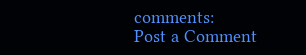comments:
Post a Comment